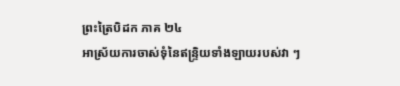ព្រះត្រៃបិដក ភាគ ២៤
អាស្រ័យការចាស់ទុំនៃឥន្ទ្រិយទាំងឡាយរបស់វា ៗ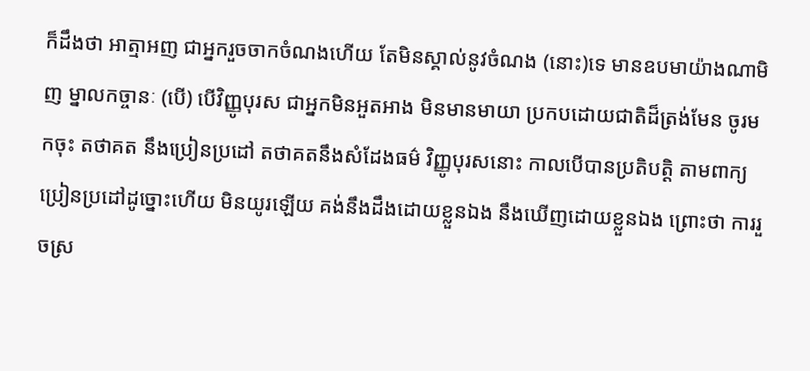ក៏ដឹងថា អាត្មាអញ ជាអ្នករួចចាកចំណងហើយ តែមិនស្គាល់នូវចំណង (នោះ)ទេ មានឧបមាយ៉ាងណាមិញ ម្នាលកច្ចានៈ (បើ) បើវិញ្ញូបុរស ជាអ្នកមិនអួតអាង មិនមានមាយា ប្រកបដោយជាតិដ៏ត្រង់មែន ចូរមកចុះ តថាគត នឹងប្រៀនប្រដៅ តថាគតនឹងសំដែងធម៌ វិញ្ញូបុរសនោះ កាលបើបានប្រតិបត្តិ តាមពាក្យប្រៀនប្រដៅដូច្នោះហើយ មិនយូរឡើយ គង់នឹងដឹងដោយខ្លួនឯង នឹងឃើញដោយខ្លួនឯង ព្រោះថា ការរួចស្រ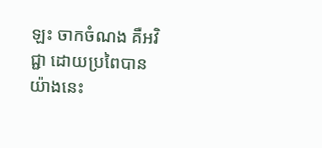ឡះ ចាកចំណង គឺអវិជ្ជា ដោយប្រពៃបានយ៉ាងនេះ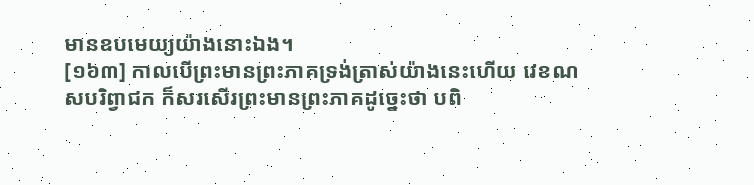មានឧបមេយ្យយ៉ាងនោះឯង។
[១៦៣] កាលបើព្រះមានព្រះភាគទ្រង់ត្រាស់យ៉ាងនេះហើយ វេខណសបរិព្វាជក ក៏សរសើរព្រះមានព្រះភាគដូច្នេះថា បពិ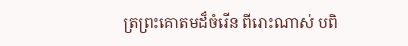ត្រព្រះគោតមដ៏ចំរើន ពីរោះណាស់ បពិ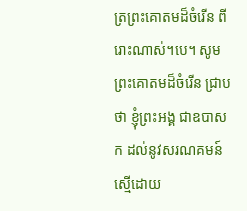ត្រព្រះគោតមដ៏ចំរើន ពីរោះណាស់។បេ។ សូមព្រះគោតមដ៏ចំរើន ជ្រាបថា ខ្ញុំព្រះអង្គ ជាឧបាសក ដល់នូវសរណគមន៍ ស្មើដោយ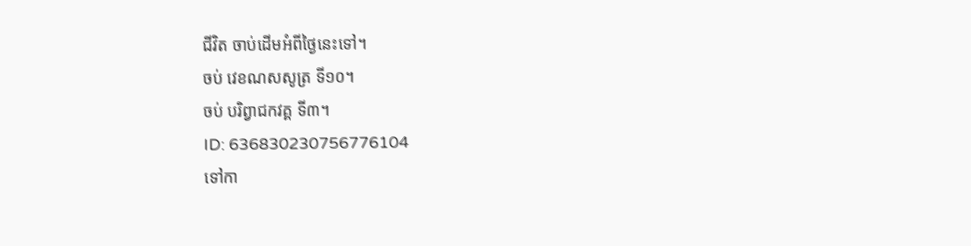ជីវិត ចាប់ដើមអំពីថ្ងៃនេះទៅ។
ចប់ វេខណសសូត្រ ទី១០។
ចប់ បរិព្វាជកវគ្គ ទី៣។
ID: 636830230756776104
ទៅកា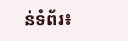ន់ទំព័រ៖